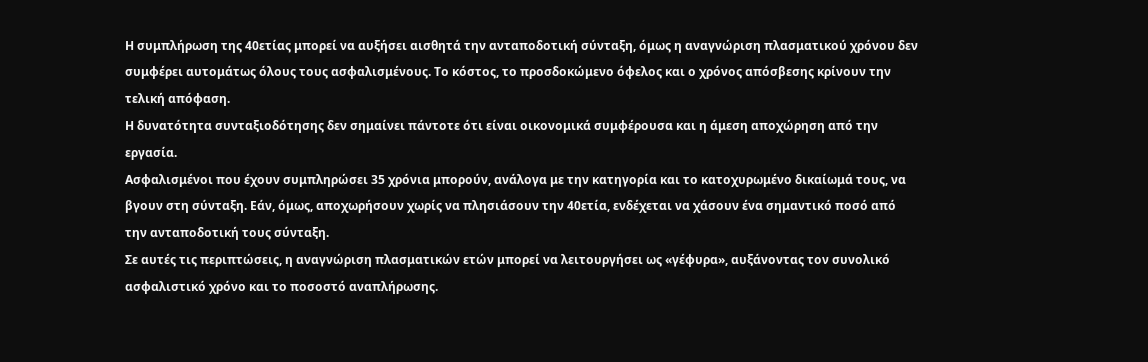Η συμπλήρωση της 40ετίας μπορεί να αυξήσει αισθητά την ανταποδοτική σύνταξη, όμως η αναγνώριση πλασματικού χρόνου δεν συμφέρει αυτομάτως όλους τους ασφαλισμένους. Το κόστος, το προσδοκώμενο όφελος και ο χρόνος απόσβεσης κρίνουν την τελική απόφαση.
Η δυνατότητα συνταξιοδότησης δεν σημαίνει πάντοτε ότι είναι οικονομικά συμφέρουσα και η άμεση αποχώρηση από την εργασία.
Ασφαλισμένοι που έχουν συμπληρώσει 35 χρόνια μπορούν, ανάλογα με την κατηγορία και το κατοχυρωμένο δικαίωμά τους, να βγουν στη σύνταξη. Εάν, όμως, αποχωρήσουν χωρίς να πλησιάσουν την 40ετία, ενδέχεται να χάσουν ένα σημαντικό ποσό από την ανταποδοτική τους σύνταξη.
Σε αυτές τις περιπτώσεις, η αναγνώριση πλασματικών ετών μπορεί να λειτουργήσει ως «γέφυρα», αυξάνοντας τον συνολικό ασφαλιστικό χρόνο και το ποσοστό αναπλήρωσης.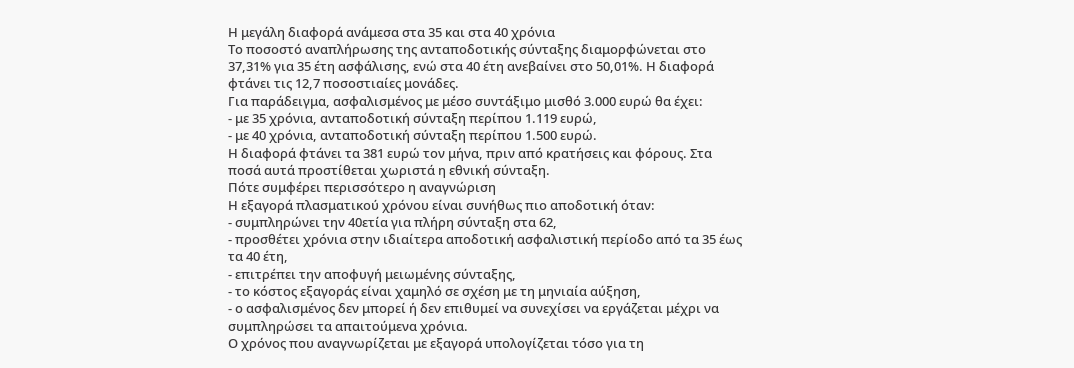Η μεγάλη διαφορά ανάμεσα στα 35 και στα 40 χρόνια
Το ποσοστό αναπλήρωσης της ανταποδοτικής σύνταξης διαμορφώνεται στο 37,31% για 35 έτη ασφάλισης, ενώ στα 40 έτη ανεβαίνει στο 50,01%. Η διαφορά φτάνει τις 12,7 ποσοστιαίες μονάδες.
Για παράδειγμα, ασφαλισμένος με μέσο συντάξιμο μισθό 3.000 ευρώ θα έχει:
- με 35 χρόνια, ανταποδοτική σύνταξη περίπου 1.119 ευρώ,
- με 40 χρόνια, ανταποδοτική σύνταξη περίπου 1.500 ευρώ.
Η διαφορά φτάνει τα 381 ευρώ τον μήνα, πριν από κρατήσεις και φόρους. Στα ποσά αυτά προστίθεται χωριστά η εθνική σύνταξη.
Πότε συμφέρει περισσότερο η αναγνώριση
Η εξαγορά πλασματικού χρόνου είναι συνήθως πιο αποδοτική όταν:
- συμπληρώνει την 40ετία για πλήρη σύνταξη στα 62,
- προσθέτει χρόνια στην ιδιαίτερα αποδοτική ασφαλιστική περίοδο από τα 35 έως τα 40 έτη,
- επιτρέπει την αποφυγή μειωμένης σύνταξης,
- το κόστος εξαγοράς είναι χαμηλό σε σχέση με τη μηνιαία αύξηση,
- ο ασφαλισμένος δεν μπορεί ή δεν επιθυμεί να συνεχίσει να εργάζεται μέχρι να συμπληρώσει τα απαιτούμενα χρόνια.
Ο χρόνος που αναγνωρίζεται με εξαγορά υπολογίζεται τόσο για τη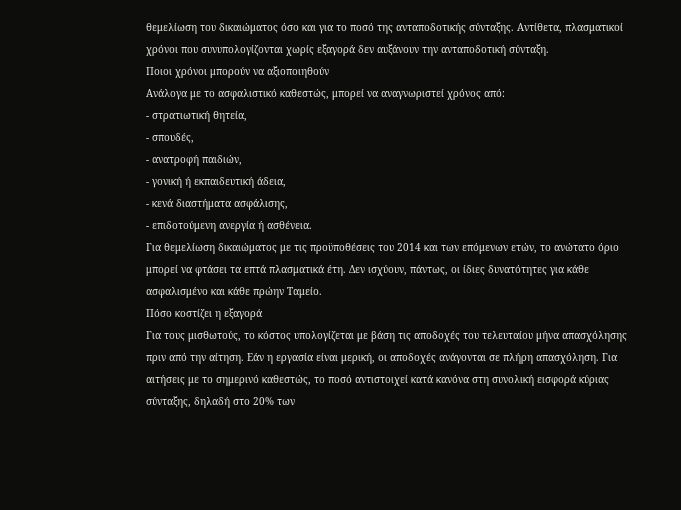θεμελίωση του δικαιώματος όσο και για το ποσό της ανταποδοτικής σύνταξης. Αντίθετα, πλασματικοί χρόνοι που συνυπολογίζονται χωρίς εξαγορά δεν αυξάνουν την ανταποδοτική σύνταξη.
Ποιοι χρόνοι μπορούν να αξιοποιηθούν
Ανάλογα με το ασφαλιστικό καθεστώς, μπορεί να αναγνωριστεί χρόνος από:
- στρατιωτική θητεία,
- σπουδές,
- ανατροφή παιδιών,
- γονική ή εκπαιδευτική άδεια,
- κενά διαστήματα ασφάλισης,
- επιδοτούμενη ανεργία ή ασθένεια.
Για θεμελίωση δικαιώματος με τις προϋποθέσεις του 2014 και των επόμενων ετών, το ανώτατο όριο μπορεί να φτάσει τα επτά πλασματικά έτη. Δεν ισχύουν, πάντως, οι ίδιες δυνατότητες για κάθε ασφαλισμένο και κάθε πρώην Ταμείο.
Πόσο κοστίζει η εξαγορά
Για τους μισθωτούς, το κόστος υπολογίζεται με βάση τις αποδοχές του τελευταίου μήνα απασχόλησης πριν από την αίτηση. Εάν η εργασία είναι μερική, οι αποδοχές ανάγονται σε πλήρη απασχόληση. Για αιτήσεις με το σημερινό καθεστώς, το ποσό αντιστοιχεί κατά κανόνα στη συνολική εισφορά κύριας σύνταξης, δηλαδή στο 20% των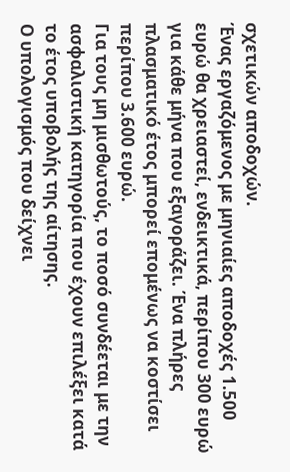σχετικών αποδοχών.
Ένας εργαζόμενος με μηνιαίες αποδοχές 1.500 ευρώ θα χρειαστεί, ενδεικτικά, περίπου 300 ευρώ για κάθε μήνα που εξαγοράζει. Ένα πλήρες πλασματικό έτος μπορεί επομένως να κοστίσει περίπου 3.600 ευρώ.
Για τους μη μισθωτούς, το ποσό συνδέεται με την ασφαλιστική κατηγορία που έχουν επιλέξει κατά το έτος υποβολής της αίτησης.
Ο υπολογισμός που δείχνει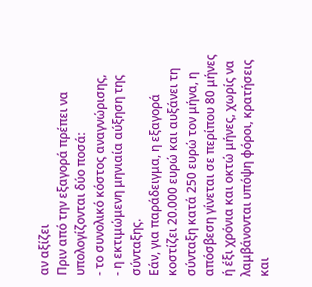αν αξίζει
Πριν από την εξαγορά πρέπει να υπολογίζονται δύο ποσά:
- το συνολικό κόστος αναγνώρισης,
- η εκτιμώμενη μηνιαία αύξηση της σύνταξης.
Εάν, για παράδειγμα, η εξαγορά κοστίζει 20.000 ευρώ και αυξάνει τη σύνταξη κατά 250 ευρώ τον μήνα, η απόσβεση γίνεται σε περίπου 80 μήνες ή έξι χρόνια και οκτώ μήνες, χωρίς να λαμβάνονται υπόψη φόροι, κρατήσεις και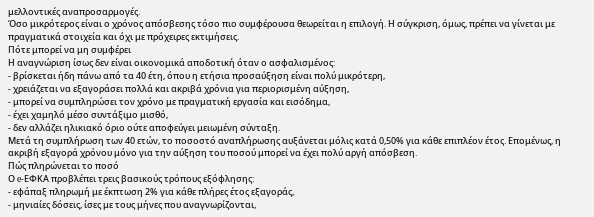μελλοντικές αναπροσαρμογές.
Όσο μικρότερος είναι ο χρόνος απόσβεσης τόσο πιο συμφέρουσα θεωρείται η επιλογή. Η σύγκριση, όμως, πρέπει να γίνεται με πραγματικά στοιχεία και όχι με πρόχειρες εκτιμήσεις.
Πότε μπορεί να μη συμφέρει
Η αναγνώριση ίσως δεν είναι οικονομικά αποδοτική όταν ο ασφαλισμένος:
- βρίσκεται ήδη πάνω από τα 40 έτη, όπου η ετήσια προσαύξηση είναι πολύ μικρότερη,
- χρειάζεται να εξαγοράσει πολλά και ακριβά χρόνια για περιορισμένη αύξηση,
- μπορεί να συμπληρώσει τον χρόνο με πραγματική εργασία και εισόδημα,
- έχει χαμηλό μέσο συντάξιμο μισθό,
- δεν αλλάζει ηλικιακό όριο ούτε αποφεύγει μειωμένη σύνταξη.
Μετά τη συμπλήρωση των 40 ετών, το ποσοστό αναπλήρωσης αυξάνεται μόλις κατά 0,50% για κάθε επιπλέον έτος. Επομένως, η ακριβή εξαγορά χρόνου μόνο για την αύξηση του ποσού μπορεί να έχει πολύ αργή απόσβεση.
Πώς πληρώνεται το ποσό
Ο e-ΕΦΚΑ προβλέπει τρεις βασικούς τρόπους εξόφλησης:
- εφάπαξ πληρωμή με έκπτωση 2% για κάθε πλήρες έτος εξαγοράς,
- μηνιαίες δόσεις, ίσες με τους μήνες που αναγνωρίζονται,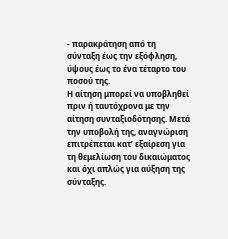- παρακράτηση από τη σύνταξη έως την εξόφληση, ύψους έως το ένα τέταρτο του ποσού της.
Η αίτηση μπορεί να υποβληθεί πριν ή ταυτόχρονα με την αίτηση συνταξιοδότησης. Μετά την υποβολή της, αναγνώριση επιτρέπεται κατ’ εξαίρεση για τη θεμελίωση του δικαιώματος και όχι απλώς για αύξηση της σύνταξης.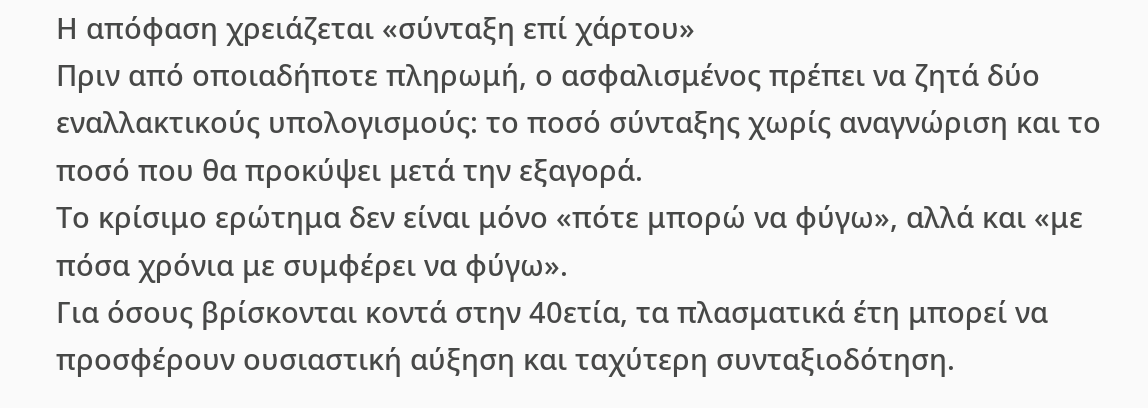Η απόφαση χρειάζεται «σύνταξη επί χάρτου»
Πριν από οποιαδήποτε πληρωμή, ο ασφαλισμένος πρέπει να ζητά δύο εναλλακτικούς υπολογισμούς: το ποσό σύνταξης χωρίς αναγνώριση και το ποσό που θα προκύψει μετά την εξαγορά.
Το κρίσιμο ερώτημα δεν είναι μόνο «πότε μπορώ να φύγω», αλλά και «με πόσα χρόνια με συμφέρει να φύγω».
Για όσους βρίσκονται κοντά στην 40ετία, τα πλασματικά έτη μπορεί να προσφέρουν ουσιαστική αύξηση και ταχύτερη συνταξιοδότηση.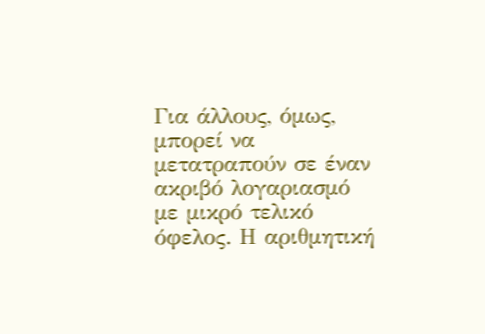Για άλλους, όμως, μπορεί να μετατραπούν σε έναν ακριβό λογαριασμό με μικρό τελικό όφελος. Η αριθμητική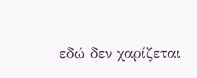εδώ δεν χαρίζεται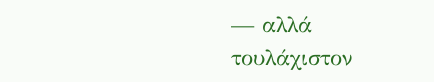— αλλά τουλάχιστον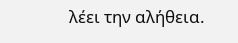λέει την αλήθεια.